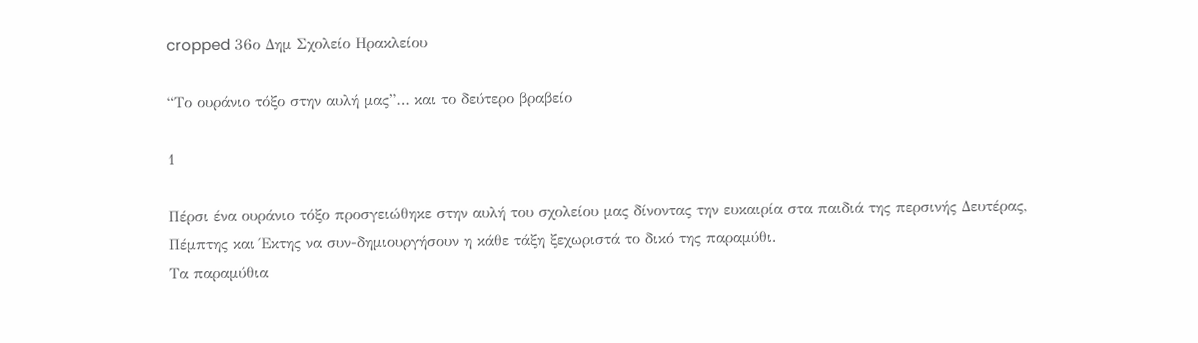cropped 36ο Δημ Σχολείο Ηρακλείου

“Το ουράνιο τόξο στην αυλή μας”… και το δεύτερο βραβείο

1

Πέρσι ένα ουράνιο τόξο προσγειώθηκε στην αυλή του σχολείου μας δίνοντας την ευκαιρία στα παιδιά της περσινής Δευτέρας, Πέμπτης και Έκτης να συν-δημιουργήσουν η κάθε τάξη ξεχωριστά το δικό της παραμύθι.
Τα παραμύθια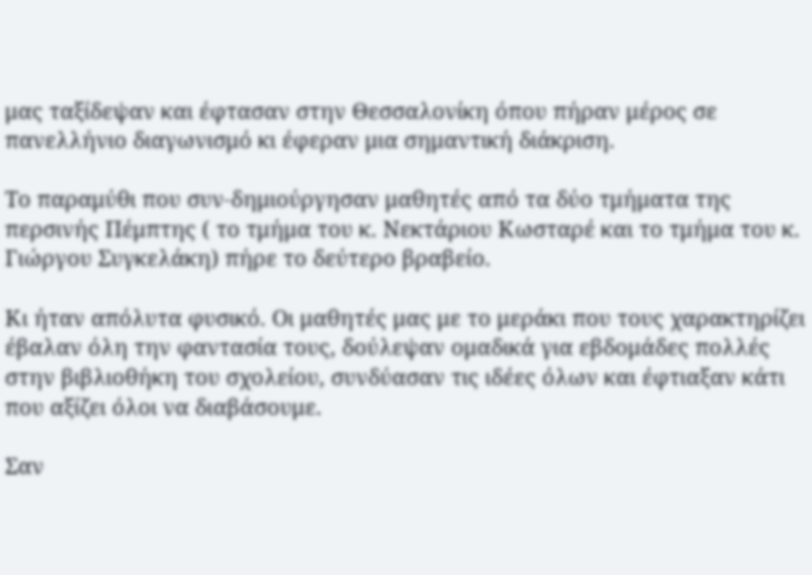μας ταξίδεψαν και έφτασαν στην Θεσσαλονίκη όπου πήραν μέρος σε πανελλήνιο διαγωνισμό κι έφεραν μια σημαντική διάκριση.

Το παραμύθι που συν-δημιούργησαν μαθητές από τα δύο τμήματα της περσινής Πέμπτης ( το τμήμα του κ. Νεκτάριου Κωσταρέ και το τμήμα του κ. Γιώργου Συγκελάκη) πήρε το δεύτερο βραβείο.

Κι ήταν απόλυτα φυσικό. Οι μαθητές μας με το μεράκι που τους χαρακτηρίζει έβαλαν όλη την φαντασία τους, δούλεψαν ομαδικά για εβδομάδες πολλές στην βιβλιοθήκη του σχολείου, συνδύασαν τις ιδέες όλων και έφτιαξαν κάτι που αξίζει όλοι να διαβάσουμε.

Σαν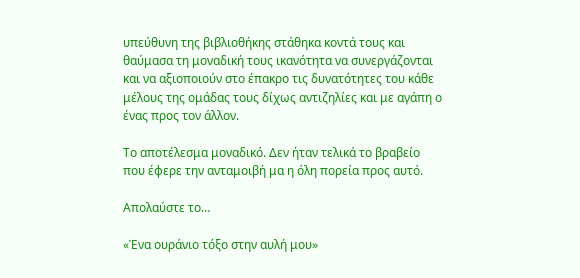υπεύθυνη της βιβλιοθήκης στάθηκα κοντά τους και θαύμασα τη μοναδική τους ικανότητα να συνεργάζονται και να αξιοποιούν στο έπακρο τις δυνατότητες του κάθε μέλους της ομάδας τους δίχως αντιζηλίες και με αγάπη ο ένας προς τον άλλον.

Το αποτέλεσμα μοναδικό. Δεν ήταν τελικά το βραβείο που έφερε την ανταμοιβή μα η όλη πορεία προς αυτό.

Απολαύστε το…

«Ένα ουράνιο τόξο στην αυλή μου»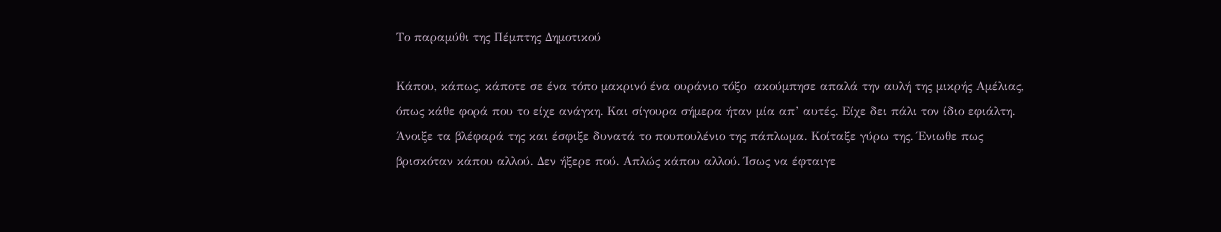Το παραμύθι της Πέμπτης Δημοτικού

Κάπου, κάπως, κάποτε σε ένα τόπο μακρινό ένα ουράνιο τόξο  ακούμπησε απαλά την αυλή της μικρής Αμέλιας, όπως κάθε φορά που το είχε ανάγκη. Και σίγουρα σήμερα ήταν μία απ’ αυτές. Είχε δει πάλι τον ίδιο εφιάλτη. Άνοιξε τα βλέφαρά της και έσφιξε δυνατά το πουπουλένιο της πάπλωμα. Κοίταξε γύρω της. Ένιωθε πως βρισκόταν κάπου αλλού. Δεν ήξερε πού. Απλώς κάπου αλλού. Ίσως να έφταιγε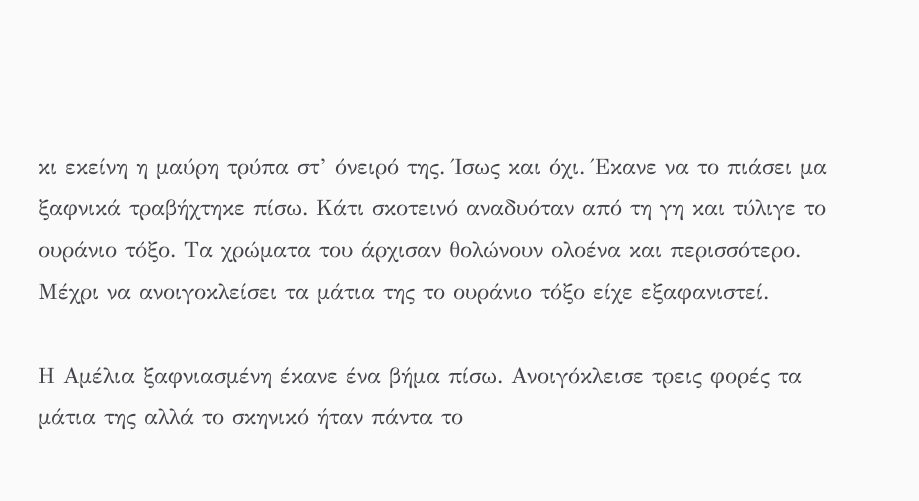κι εκείνη η μαύρη τρύπα στ’ όνειρό της. Ίσως και όχι. Έκανε να το πιάσει μα ξαφνικά τραβήχτηκε πίσω. Κάτι σκοτεινό αναδυόταν από τη γη και τύλιγε το ουράνιο τόξο. Τα χρώματα του άρχισαν θολώνουν ολοένα και περισσότερο. Μέχρι να ανοιγοκλείσει τα μάτια της το ουράνιο τόξο είχε εξαφανιστεί.

Η Αμέλια ξαφνιασμένη έκανε ένα βήμα πίσω. Ανοιγόκλεισε τρεις φορές τα μάτια της αλλά το σκηνικό ήταν πάντα το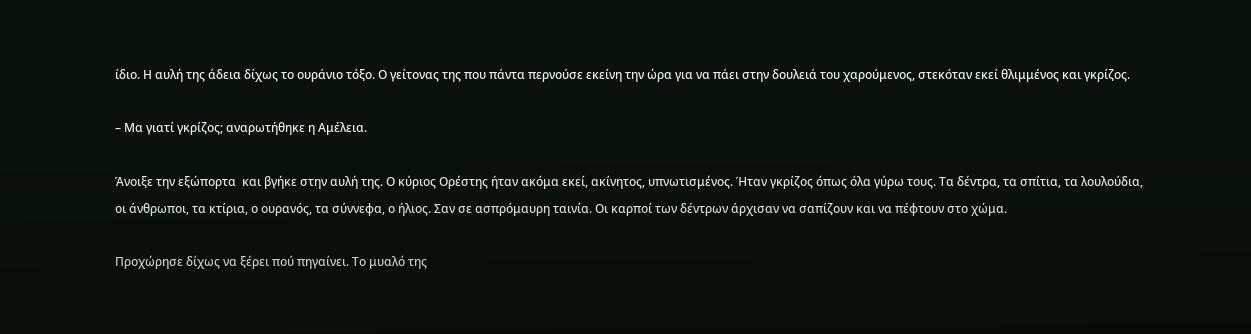ίδιο. Η αυλή της άδεια δίχως το ουράνιο τόξο. Ο γείτονας της που πάντα περνούσε εκείνη την ώρα για να πάει στην δουλειά του χαρούμενος, στεκόταν εκεί θλιμμένος και γκρίζος.

– Μα γιατί γκρίζος; αναρωτήθηκε η Αμέλεια.

Άνοιξε την εξώπορτα  και βγήκε στην αυλή της. Ο κύριος Ορέστης ήταν ακόμα εκεί, ακίνητος, υπνωτισμένος. Ήταν γκρίζος όπως όλα γύρω τους. Τα δέντρα, τα σπίτια, τα λουλούδια, οι άνθρωποι, τα κτίρια, ο ουρανός, τα σύννεφα, ο ήλιος. Σαν σε ασπρόμαυρη ταινία. Οι καρποί των δέντρων άρχισαν να σαπίζουν και να πέφτουν στο χώμα.

Προχώρησε δίχως να ξέρει πού πηγαίνει. Το μυαλό της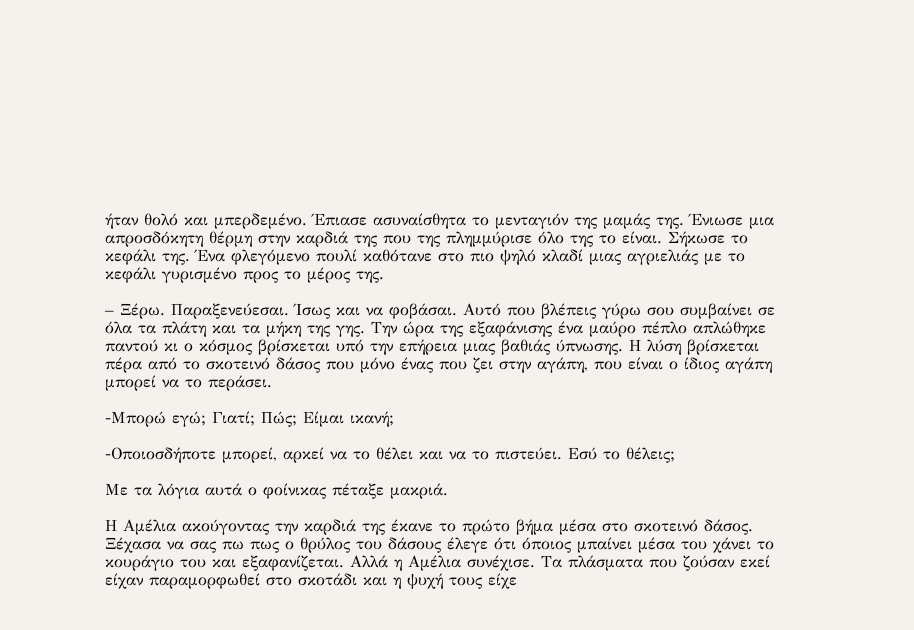ήταν θολό και μπερδεμένο. Έπιασε ασυναίσθητα το μενταγιόν της μαμάς της. Ένιωσε μια απροσδόκητη θέρμη στην καρδιά της που της πλημμύρισε όλο της το είναι. Σήκωσε το κεφάλι της. Ένα φλεγόμενο πουλί καθότανε στο πιο ψηλό κλαδί μιας αγριελιάς με το κεφάλι γυρισμένο προς το μέρος της.

– Ξέρω. Παραξενεύεσαι. Ίσως και να φοβάσαι. Αυτό που βλέπεις γύρω σου συμβαίνει σε όλα τα πλάτη και τα μήκη της γης. Την ώρα της εξαφάνισης ένα μαύρο πέπλο απλώθηκε παντού κι ο κόσμος βρίσκεται υπό την επήρεια μιας βαθιάς ύπνωσης. Η λύση βρίσκεται πέρα από το σκοτεινό δάσος που μόνο ένας που ζει στην αγάπη, που είναι ο ίδιος αγάπη μπορεί να το περάσει.

-Μπορώ εγώ; Γιατί; Πώς; Είμαι ικανή;

-Οποιοσδήποτε μπορεί, αρκεί να το θέλει και να το πιστεύει. Εσύ το θέλεις;

Με τα λόγια αυτά ο φοίνικας πέταξε μακριά.

Η Αμέλια ακούγοντας την καρδιά της έκανε το πρώτο βήμα μέσα στο σκοτεινό δάσος. Ξέχασα να σας πω πως ο θρύλος του δάσους έλεγε ότι όποιος μπαίνει μέσα του χάνει το κουράγιο του και εξαφανίζεται. Αλλά η Αμέλια συνέχισε. Τα πλάσματα που ζούσαν εκεί είχαν παραμορφωθεί στο σκοτάδι και η ψυχή τους είχε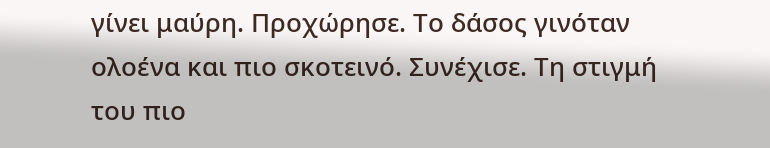γίνει μαύρη. Προχώρησε. Το δάσος γινόταν ολοένα και πιο σκοτεινό. Συνέχισε. Τη στιγμή του πιο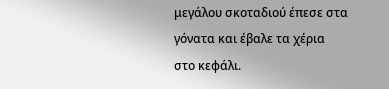μεγάλου σκοταδιού έπεσε στα γόνατα και έβαλε τα χέρια στο κεφάλι.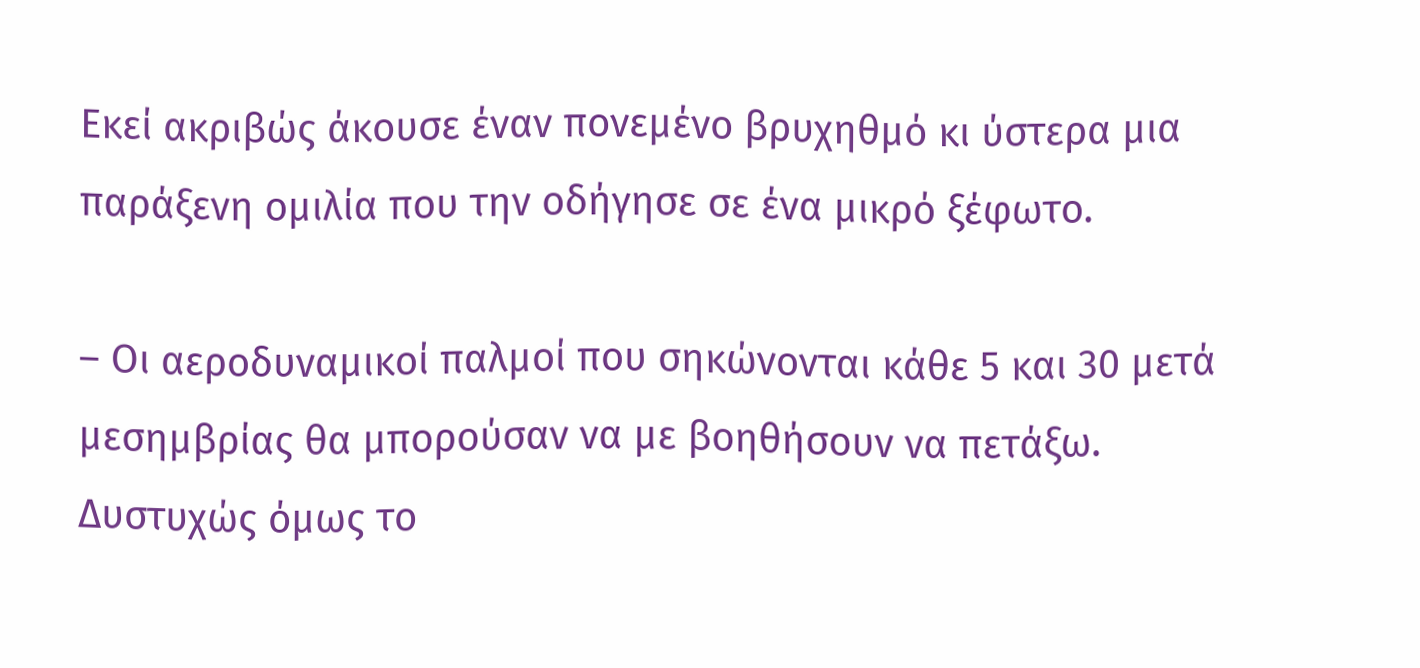Εκεί ακριβώς άκουσε έναν πονεμένο βρυχηθμό κι ύστερα μια παράξενη ομιλία που την οδήγησε σε ένα μικρό ξέφωτο.

– Οι αεροδυναμικοί παλμοί που σηκώνονται κάθε 5 και 30 μετά μεσημβρίας θα μπορούσαν να με βοηθήσουν να πετάξω. Δυστυχώς όμως το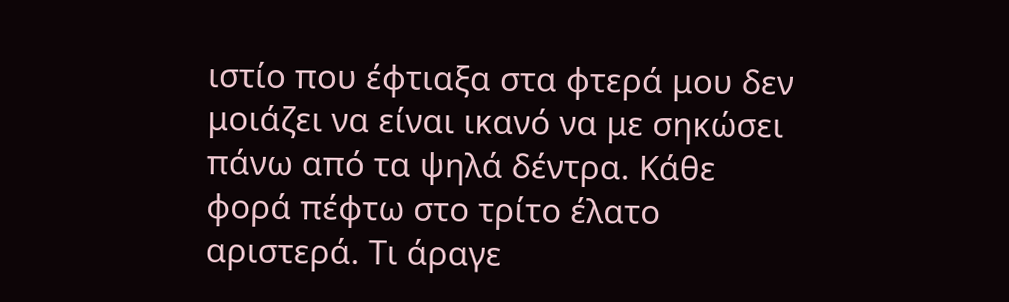ιστίο που έφτιαξα στα φτερά μου δεν μοιάζει να είναι ικανό να με σηκώσει πάνω από τα ψηλά δέντρα. Κάθε φορά πέφτω στο τρίτο έλατο αριστερά. Τι άραγε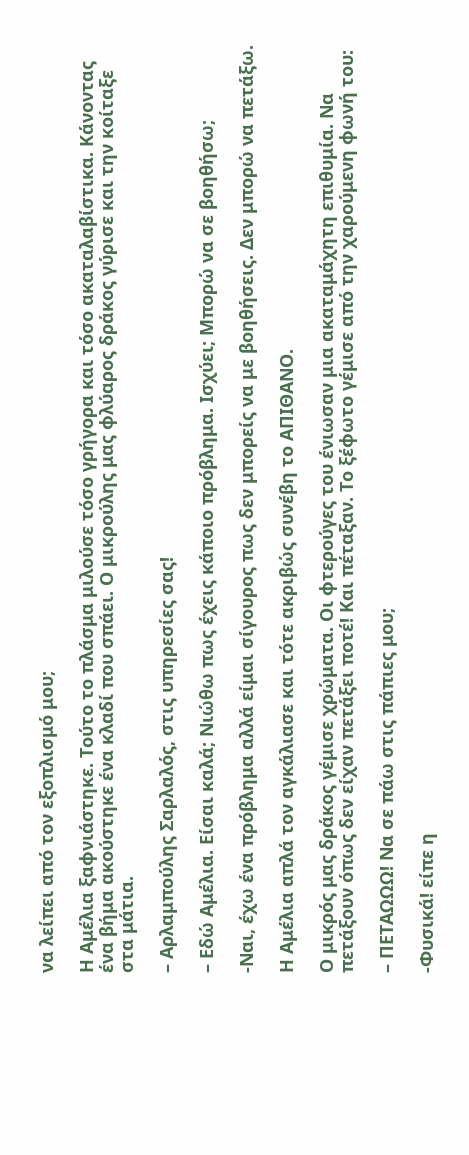να λείπει από τον εξοπλισμό μου;

Η Αμέλια ξαφνιάστηκε. Τούτο το πλάσμα μιλούσε τόσο γρήγορα και τόσο ακαταλαβίστικα. Κάνοντας ένα βήμα ακούστηκε ένα κλαδί που σπάει. Ο μικρούλης μας φλύαρος δράκος γύρισε και την κοίταξε στα μάτια.

– Αρλαμπούλης Σαρλαλός, στις υπηρεσίες σας!

– Εδώ Αμέλια. Είσαι καλά; Νιώθω πως έχεις κάποιο πρόβλημα. Ισχύει; Μπορώ να σε βοηθήσω;

-Ναι, έχω ένα πρόβλημα αλλά είμαι σίγουρος πως δεν μπορείς να με βοηθήσεις. Δεν μπορώ να πετάξω.

Η Αμέλια απλά τον αγκάλιασε και τότε ακριβώς συνέβη το ΑΠΙΘΑΝΟ.

Ο μικρός μας δράκος γέμισε χρώματα. Οι φτερούγες του ένιωσαν μια ακαταμάχητη επιθυμία. Να πετάξουν όπως δεν είχαν πετάξει ποτέ! Και πέταξαν. Το ξέφωτο γέμισε από την χαρούμενη φωνή του:

– ΠΕΤΑΩΩΩ! Να σε πάω στις πάπιες μου;

-Φυσικά! είπε η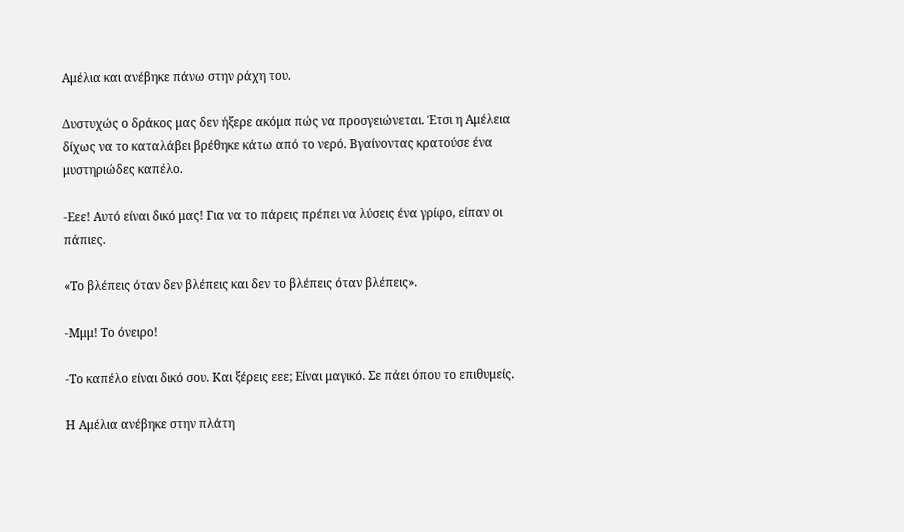Αμέλια και ανέβηκε πάνω στην ράχη του.

Δυστυχώς ο δράκος μας δεν ήξερε ακόμα πώς να προσγειώνεται. Έτσι η Αμέλεια δίχως να το καταλάβει βρέθηκε κάτω από το νερό. Βγαίνοντας κρατούσε ένα μυστηριώδες καπέλο.

-Εεε! Αυτό είναι δικό μας! Για να το πάρεις πρέπει να λύσεις ένα γρίφο, είπαν οι πάπιες.

«Το βλέπεις όταν δεν βλέπεις και δεν το βλέπεις όταν βλέπεις».

-Μμμ! Το όνειρο!

-Το καπέλο είναι δικό σου. Και ξέρεις εεε; Είναι μαγικό. Σε πάει όπου το επιθυμείς.

Η Αμέλια ανέβηκε στην πλάτη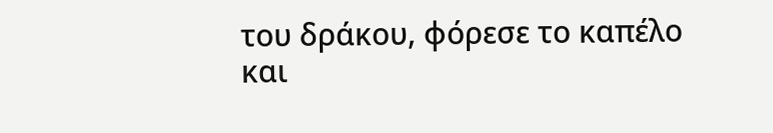του δράκου, φόρεσε το καπέλο και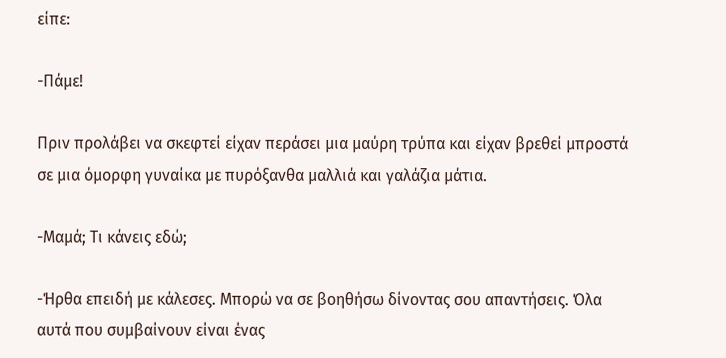είπε:

-Πάμε!

Πριν προλάβει να σκεφτεί είχαν περάσει μια μαύρη τρύπα και είχαν βρεθεί μπροστά σε μια όμορφη γυναίκα με πυρόξανθα μαλλιά και γαλάζια μάτια.

-Μαμά; Τι κάνεις εδώ;

-Ήρθα επειδή με κάλεσες. Μπορώ να σε βοηθήσω δίνοντας σου απαντήσεις. Όλα αυτά που συμβαίνουν είναι ένας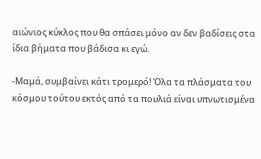αιώνιος κύκλος που θα σπάσει μόνο αν δεν βαδίσεις στα ίδια βήματα που βάδισα κι εγώ.

-Μαμά, συμβαίνει κάτι τρομερό! Όλα τα πλάσματα του κόσμου τούτου εκτός από τα πουλιά είναι υπνωτισμένα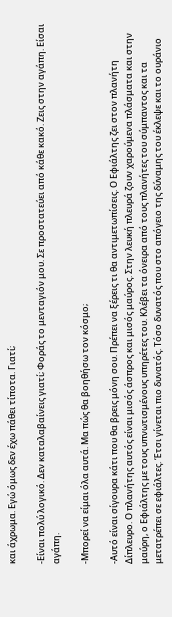και άχρωμα. Εγώ όμως δεν έχω πάθει τίποτα. Γιατί;

-Είναι πολύ λογικό. Δεν καταλαβαίνεις γιατί; Φοράς το μενταγιόν μου. Σε προστατεύει από κάθε κακό. Ζεις στην αγάπη. Είσαι αγάπη.

-Μπορεί να είμαι όλα αυτά. Μα πώς θα βοηθήσω τον κόσμο;

-Αυτό είναι σίγουρα κάτι που θα βρεις μόνη σου. Πρέπει να ξέρεις τι θα αντιμετωπίσεις. Ο Εφιάλτης ζει στον πλανήτη Δίπλευρο. Ο πλανήτης αυτός είναι μισός άσπρος και μισός μαύρος. Στην λευκή πλευρά ζουν χαρούμενα πλάσματα και στην μαύρη, ο Εφιάλτης με τους υπνωτισμένους υπηρέτες του. Κλέβει τα όνειρα από τους πλανήτες του σύμπαντος και τα μετατρέπει σε εφιάλτες. Έτσι γίνεται πιο δυνατός. Τόσο δυνατός που στο απόγειο της δύναμης του έκλεψε και το ουράνιο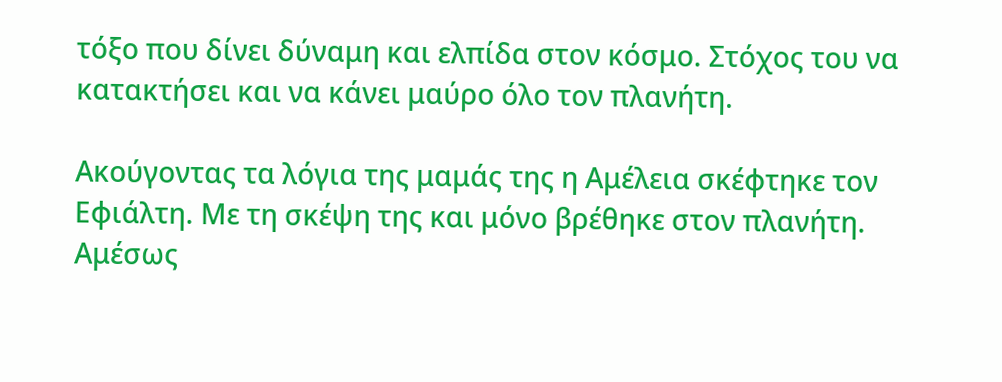τόξο που δίνει δύναμη και ελπίδα στον κόσμο. Στόχος του να κατακτήσει και να κάνει μαύρο όλο τον πλανήτη.

Ακούγοντας τα λόγια της μαμάς της η Αμέλεια σκέφτηκε τον Εφιάλτη. Με τη σκέψη της και μόνο βρέθηκε στον πλανήτη. Αμέσως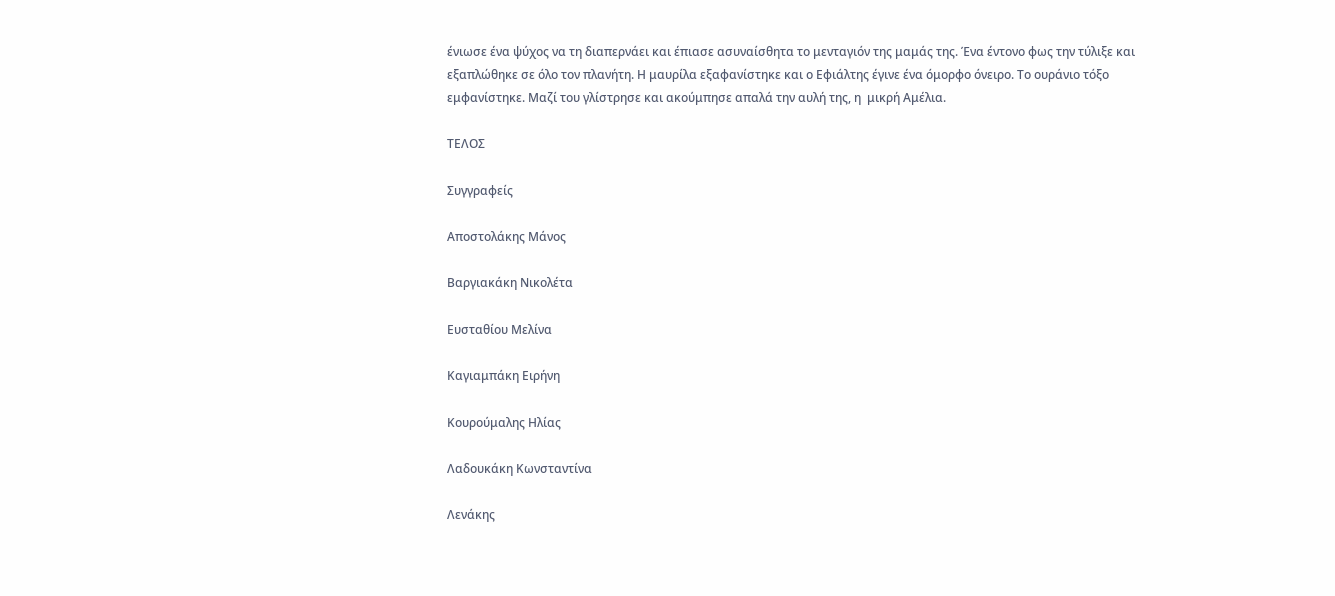ένιωσε ένα ψύχος να τη διαπερνάει και έπιασε ασυναίσθητα το μενταγιόν της μαμάς της. Ένα έντονο φως την τύλιξε και εξαπλώθηκε σε όλο τον πλανήτη. Η μαυρίλα εξαφανίστηκε και ο Εφιάλτης έγινε ένα όμορφο όνειρο. Το ουράνιο τόξο εμφανίστηκε. Μαζί του γλίστρησε και ακούμπησε απαλά την αυλή της, η  μικρή Αμέλια.

ΤΕΛΟΣ

Συγγραφείς

Αποστολάκης Μάνος

Βαργιακάκη Νικολέτα

Ευσταθίου Μελίνα

Καγιαμπάκη Ειρήνη

Κουρούμαλης Ηλίας

Λαδουκάκη Κωνσταντίνα

Λενάκης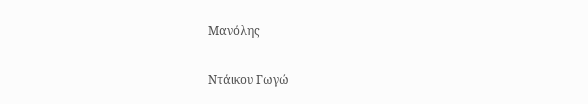Μανόλης

Ντάικου Γωγώ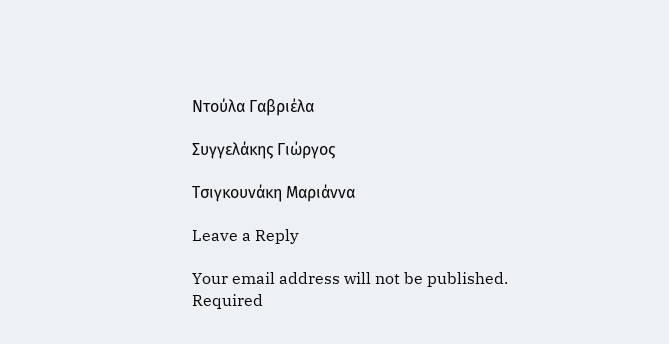Ντούλα Γαβριέλα

Συγγελάκης Γιώργος

Τσιγκουνάκη Μαριάννα

Leave a Reply

Your email address will not be published. Required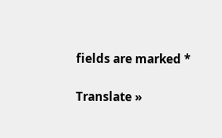fields are marked *

Translate »